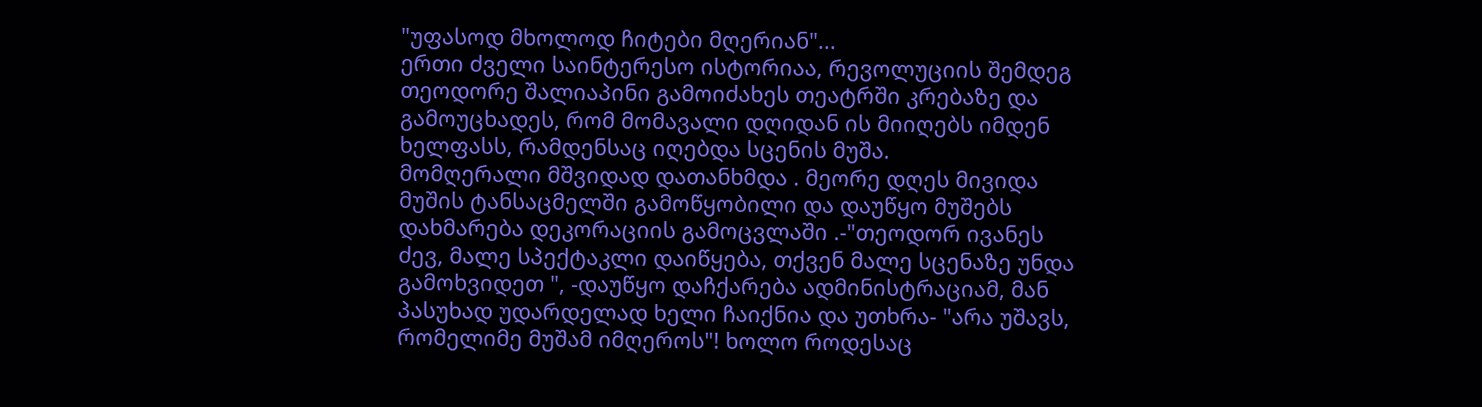"უფასოდ მხოლოდ ჩიტები მღერიან"...
ერთი ძველი საინტერესო ისტორიაა, რევოლუციის შემდეგ თეოდორე შალიაპინი გამოიძახეს თეატრში კრებაზე და გამოუცხადეს, რომ მომავალი დღიდან ის მიიღებს იმდენ ხელფასს, რამდენსაც იღებდა სცენის მუშა.
მომღერალი მშვიდად დათანხმდა . მეორე დღეს მივიდა მუშის ტანსაცმელში გამოწყობილი და დაუწყო მუშებს დახმარება დეკორაციის გამოცვლაში .-"თეოდორ ივანეს ძევ, მალე სპექტაკლი დაიწყება, თქვენ მალე სცენაზე უნდა გამოხვიდეთ ", -დაუწყო დაჩქარება ადმინისტრაციამ, მან პასუხად უდარდელად ხელი ჩაიქნია და უთხრა- "არა უშავს, რომელიმე მუშამ იმღეროს"! ხოლო როდესაც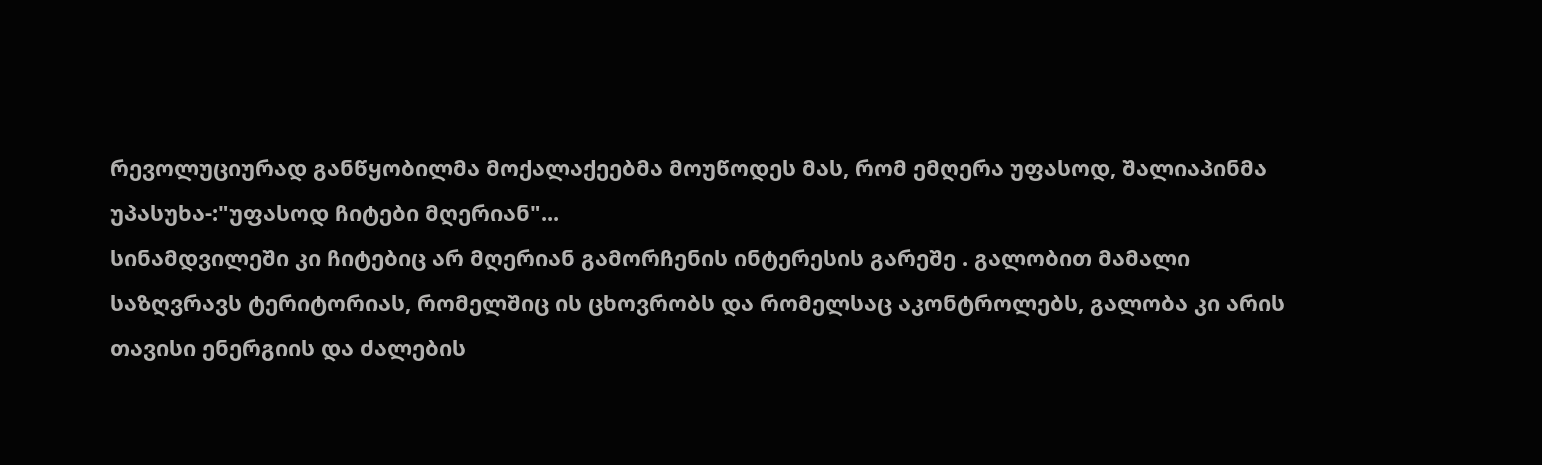რევოლუციურად განწყობილმა მოქალაქეებმა მოუწოდეს მას, რომ ემღერა უფასოდ, შალიაპინმა უპასუხა-:"უფასოდ ჩიტები მღერიან"...
სინამდვილეში კი ჩიტებიც არ მღერიან გამორჩენის ინტერესის გარეშე . გალობით მამალი საზღვრავს ტერიტორიას, რომელშიც ის ცხოვრობს და რომელსაც აკონტროლებს, გალობა კი არის თავისი ენერგიის და ძალების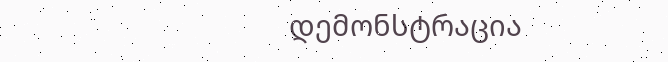დემონსტრაცია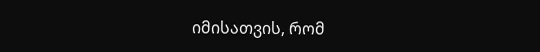იმისათვის, რომ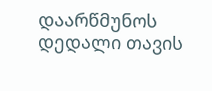დაარწმუნოს დედალი თავის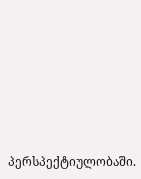პერსპექტიულობაში.